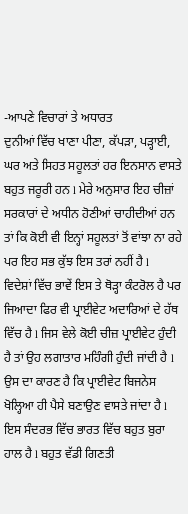-ਆਪਣੇ ਵਿਚਾਰਾਂ ਤੇ ਅਧਾਰਤ
ਦੁਨੀਆਂ ਵਿੱਚ ਖਾਣਾ ਪੀਣਾ, ਕੱਪੜਾ, ਪੜ੍ਹਾਈ, ਘਰ ਅਤੇ ਸਿਹਤ ਸਹੂਲਤਾਂ ਹਰ ਇਨਸਾਨ ਵਾਸਤੇ ਬਹੁਤ ਜਰੂਰੀ ਹਨ l ਮੇਰੇ ਅਨੁਸਾਰ ਇਹ ਚੀਜ਼ਾਂ ਸਰਕਾਰਾਂ ਦੇ ਅਧੀਨ ਹੋਣੀਆਂ ਚਾਹੀਦੀਆਂ ਹਨ ਤਾਂ ਕਿ ਕੋਈ ਵੀ ਇਨ੍ਹਾਂ ਸਹੂਲਤਾਂ ਤੋਂ ਵਾਂਝਾ ਨਾ ਰਹੇ ਪਰ ਇਹ ਸਭ ਕੁੱਝ ਇਸ ਤਰਾਂ ਨਹੀਂ ਹੈ l
ਵਿਦੇਸ਼ਾਂ ਵਿੱਚ ਭਾਵੇਂ ਇਸ ਤੇ ਥੋੜ੍ਹਾ ਕੰਟਰੋਲ ਹੈ ਪਰ ਜਿਆਦਾ ਫਿਰ ਵੀ ਪ੍ਰਾਈਵੇਟ ਅਦਾਰਿਆਂ ਦੇ ਹੱਥ ਵਿੱਚ ਹੈ l ਜਿਸ ਵੇਲੇ ਕੋਈ ਚੀਜ਼ ਪ੍ਰਾਈਵੇਟ ਹੁੰਦੀ ਹੈ ਤਾਂ ਉਹ ਲਗਾਤਾਰ ਮਹਿੰਗੀ ਹੁੰਦੀ ਜਾਂਦੀ ਹੈ l ਉਸ ਦਾ ਕਾਰਣ ਹੈ ਕਿ ਪ੍ਰਾਈਵੇਟ ਬਿਜਨੇਸ ਖੋਲ੍ਹਿਆ ਹੀ ਪੈਸੇ ਬਣਾਉਣ ਵਾਸਤੇ ਜਾਂਦਾ ਹੈ l
ਇਸ ਸੰਦਰਭ ਵਿੱਚ ਭਾਰਤ ਵਿੱਚ ਬਹੁਤ ਬੁਰਾ ਹਾਲ ਹੈ l ਬਹੁਤ ਵੱਡੀ ਗਿਣਤੀ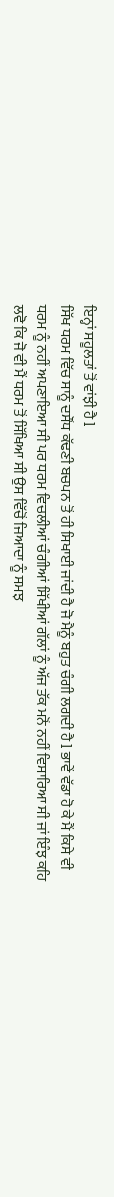ਇਨ੍ਹਾਂ ਸਹੂਲਤਾਂ ਤੋਂ ਵਾਂਝੀ ਹੈ l
ਸਿੱਖ ਧਰਮ ਵਿੱਚ ਸਾਨੂੰ ਦਸੌਂਧ ਕੱਢਣੀ ਬਚਪਨ ਤੋਂ ਹੀ ਸਿਖਾਈ ਜਾਂਦੀ ਹੈ ਜੋ ਮੈਨੂੰ ਬਹੁਤ ਚੰਗੀ ਲਗਦੀ ਹੈ l ਭਾਵੇਂ ਵੱਡਾ ਹੋ ਕੇ ਮੈਂ ਕਿਸੇ ਵੀ ਧਰਮ ਨੂੰ ਨਹੀਂ ਅਪਣਾਇਆ ਸੀ ਪਰ ਧਰਮ ਵਿਚਲੀਆਂ ਚੰਗੀਆਂ ਸਿੱਖੀਆਂ ਗੱਲਾਂ ਨੂੰ ਅੱਜ ਤੱਕ ਮਨੋਂ ਨਹੀਂ ਵਿਸਾਰਿਆ ਸੀ ਜਾਂ ਇੰਝ ਕਹਿ ਲਵੋ ਕਿ ਜੋ ਵੀ ਮੈਂ ਧਰਮ ਤੋਂ ਸਿੱਖਿਆ ਸੀ ਉਸ ਵਿੱਚੋਂ ਜਿਆਦਾ ਨੂੰ ਸਮਝ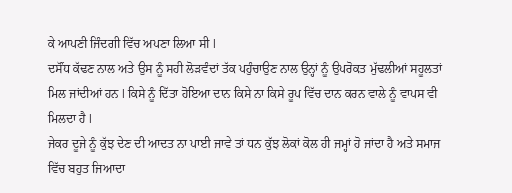ਕੇ ਆਪਣੀ ਜਿੰਦਗੀ ਵਿੱਚ ਅਪਣਾ ਲਿਆ ਸੀ l
ਦਸੌਂਧ ਕੱਢਣ ਨਾਲ ਅਤੇ ਉਸ ਨੂੰ ਸਹੀ ਲੋੜਵੰਦਾਂ ਤੱਕ ਪਹੁੰਚਾਉਣ ਨਾਲ ਉਨ੍ਹਾਂ ਨੂੰ ਉਪਰੋਕਤ ਮੁੱਢਲੀਆਂ ਸਹੂਲਤਾਂ ਮਿਲ ਜਾਂਦੀਆਂ ਹਨ l ਕਿਸੇ ਨੂੰ ਦਿੱਤਾ ਹੋਇਆ ਦਾਨ ਕਿਸੇ ਨਾ ਕਿਸੇ ਰੂਪ ਵਿੱਚ ਦਾਨ ਕਰਨ ਵਾਲੇ ਨੂੰ ਵਾਪਸ ਵੀ ਮਿਲਦਾ ਹੈ l
ਜੇਕਰ ਦੂਜੇ ਨੂੰ ਕੁੱਝ ਦੇਣ ਦੀ ਆਦਤ ਨਾ ਪਾਈ ਜਾਵੇ ਤਾਂ ਧਨ ਕੁੱਝ ਲੋਕਾਂ ਕੋਲ ਹੀ ਜਮ੍ਹਾਂ ਹੋ ਜਾਂਦਾ ਹੈ ਅਤੇ ਸਮਾਜ ਵਿੱਚ ਬਹੁਤ ਜਿਆਦਾ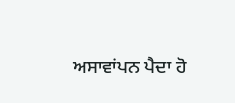ਅਸਾਵਾਂਪਨ ਪੈਦਾ ਹੋ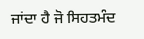ਜਾਂਦਾ ਹੈ ਜੋ ਸਿਹਤਮੰਦ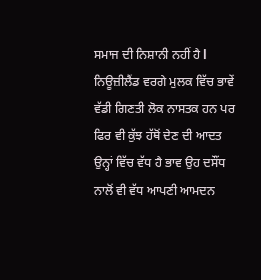ਸਮਾਜ ਦੀ ਨਿਸ਼ਾਨੀ ਨਹੀਂ ਹੈ l
ਨਿਊਜ਼ੀਲੈਂਡ ਵਰਗੇ ਮੁਲਕ ਵਿੱਚ ਭਾਵੇਂ ਵੱਡੀ ਗਿਣਤੀ ਲੋਕ ਨਾਸਤਕ ਹਨ ਪਰ ਫਿਰ ਵੀ ਕੁੱਝ ਹੱਥੋਂ ਦੇਣ ਦੀ ਆਦਤ ਉਨ੍ਹਾਂ ਵਿੱਚ ਵੱਧ ਹੈ ਭਾਵ ਉਹ ਦਸੌਂਧ ਨਾਲੋਂ ਵੀ ਵੱਧ ਆਪਣੀ ਆਮਦਨ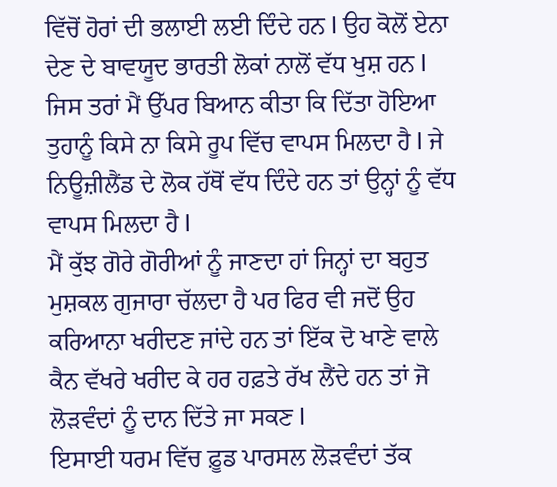ਵਿੱਚੋਂ ਹੋਰਾਂ ਦੀ ਭਲਾਈ ਲਈ ਦਿੰਦੇ ਹਨ l ਉਹ ਕੋਲੋਂ ਏਨਾ ਦੇਣ ਦੇ ਬਾਵਯੂਦ ਭਾਰਤੀ ਲੋਕਾਂ ਨਾਲੋਂ ਵੱਧ ਖੁਸ਼ ਹਨ l ਜਿਸ ਤਰਾਂ ਮੈਂ ਉੱਪਰ ਬਿਆਨ ਕੀਤਾ ਕਿ ਦਿੱਤਾ ਹੋਇਆ ਤੁਹਾਨੂੰ ਕਿਸੇ ਨਾ ਕਿਸੇ ਰੂਪ ਵਿੱਚ ਵਾਪਸ ਮਿਲਦਾ ਹੈ l ਜੇ ਨਿਊਜ਼ੀਲੈਂਡ ਦੇ ਲੋਕ ਹੱਥੋਂ ਵੱਧ ਦਿੰਦੇ ਹਨ ਤਾਂ ਉਨ੍ਹਾਂ ਨੂੰ ਵੱਧ ਵਾਪਸ ਮਿਲਦਾ ਹੈ l
ਮੈਂ ਕੁੱਝ ਗੋਰੇ ਗੋਰੀਆਂ ਨੂੰ ਜਾਣਦਾ ਹਾਂ ਜਿਨ੍ਹਾਂ ਦਾ ਬਹੁਤ ਮੁਸ਼ਕਲ ਗੁਜਾਰਾ ਚੱਲਦਾ ਹੈ ਪਰ ਫਿਰ ਵੀ ਜਦੋਂ ਉਹ ਕਰਿਆਨਾ ਖਰੀਦਣ ਜਾਂਦੇ ਹਨ ਤਾਂ ਇੱਕ ਦੋ ਖਾਣੇ ਵਾਲੇ ਕੈਨ ਵੱਖਰੇ ਖਰੀਦ ਕੇ ਹਰ ਹਫ਼ਤੇ ਰੱਖ ਲੈਂਦੇ ਹਨ ਤਾਂ ਜੋ ਲੋੜਵੰਦਾਂ ਨੂੰ ਦਾਨ ਦਿੱਤੇ ਜਾ ਸਕਣ l
ਇਸਾਈ ਧਰਮ ਵਿੱਚ ਫ਼ੂਡ ਪਾਰਸਲ ਲੋੜਵੰਦਾਂ ਤੱਕ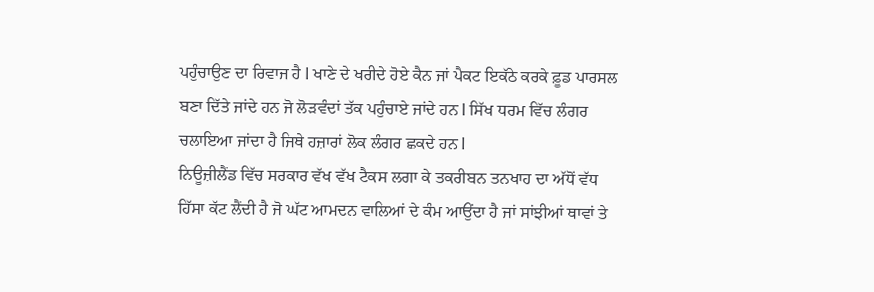ਪਹੁੰਚਾਉਣ ਦਾ ਰਿਵਾਜ ਹੈ l ਖਾਣੇ ਦੇ ਖਰੀਦੇ ਹੋਏ ਕੈਨ ਜਾਂ ਪੈਕਟ ਇਕੱਠੇ ਕਰਕੇ ਫ਼ੂਡ ਪਾਰਸਲ ਬਣਾ ਦਿੱਤੇ ਜਾਂਦੇ ਹਨ ਜੋ ਲੋੜਵੰਦਾਂ ਤੱਕ ਪਹੁੰਚਾਏ ਜਾਂਦੇ ਹਨ l ਸਿੱਖ ਧਰਮ ਵਿੱਚ ਲੰਗਰ ਚਲਾਇਆ ਜਾਂਦਾ ਹੈ ਜਿਥੇ ਹਜ਼ਾਰਾਂ ਲੋਕ ਲੰਗਰ ਛਕਦੇ ਹਨ l
ਨਿਊਜ਼ੀਲੈਂਡ ਵਿੱਚ ਸਰਕਾਰ ਵੱਖ ਵੱਖ ਟੈਕਸ ਲਗਾ ਕੇ ਤਕਰੀਬਨ ਤਨਖਾਹ ਦਾ ਅੱਧੋਂ ਵੱਧ ਹਿੱਸਾ ਕੱਟ ਲੈਂਦੀ ਹੈ ਜੋ ਘੱਟ ਆਮਦਨ ਵਾਲਿਆਂ ਦੇ ਕੰਮ ਆਉਂਦਾ ਹੈ ਜਾਂ ਸਾਂਝੀਆਂ ਥਾਵਾਂ ਤੇ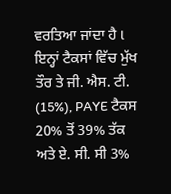ਵਰਤਿਆ ਜਾਂਦਾ ਹੈ l ਇਨ੍ਹਾਂ ਟੈਕਸਾਂ ਵਿੱਚ ਮੁੱਖ ਤੌਰ ਤੇ ਜੀ. ਐਸ. ਟੀ. (15%), PAYE ਟੈਕਸ 20% ਤੋਂ 39% ਤੱਕ ਅਤੇ ਏ. ਸੀ. ਸੀ 3%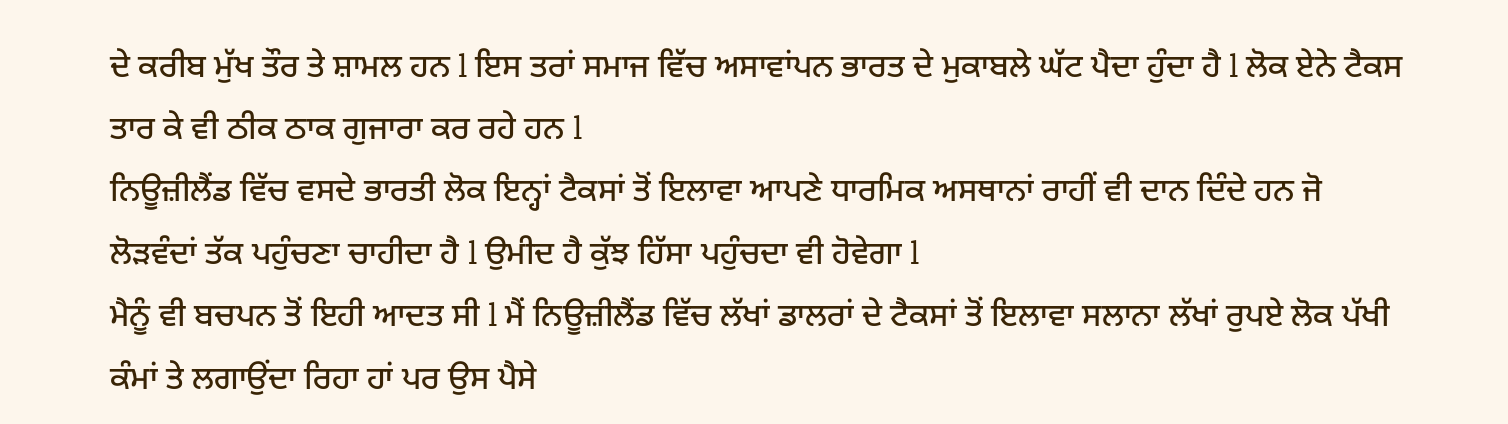ਦੇ ਕਰੀਬ ਮੁੱਖ ਤੌਰ ਤੇ ਸ਼ਾਮਲ ਹਨ l ਇਸ ਤਰਾਂ ਸਮਾਜ ਵਿੱਚ ਅਸਾਵਾਂਪਨ ਭਾਰਤ ਦੇ ਮੁਕਾਬਲੇ ਘੱਟ ਪੈਦਾ ਹੁੰਦਾ ਹੈ l ਲੋਕ ਏਨੇ ਟੈਕਸ ਤਾਰ ਕੇ ਵੀ ਠੀਕ ਠਾਕ ਗੁਜਾਰਾ ਕਰ ਰਹੇ ਹਨ l
ਨਿਊਜ਼ੀਲੈਂਡ ਵਿੱਚ ਵਸਦੇ ਭਾਰਤੀ ਲੋਕ ਇਨ੍ਹਾਂ ਟੈਕਸਾਂ ਤੋਂ ਇਲਾਵਾ ਆਪਣੇ ਧਾਰਮਿਕ ਅਸਥਾਨਾਂ ਰਾਹੀਂ ਵੀ ਦਾਨ ਦਿੰਦੇ ਹਨ ਜੋ ਲੋੜਵੰਦਾਂ ਤੱਕ ਪਹੁੰਚਣਾ ਚਾਹੀਦਾ ਹੈ l ਉਮੀਦ ਹੈ ਕੁੱਝ ਹਿੱਸਾ ਪਹੁੰਚਦਾ ਵੀ ਹੋਵੇਗਾ l
ਮੈਨੂੰ ਵੀ ਬਚਪਨ ਤੋਂ ਇਹੀ ਆਦਤ ਸੀ l ਮੈਂ ਨਿਊਜ਼ੀਲੈਂਡ ਵਿੱਚ ਲੱਖਾਂ ਡਾਲਰਾਂ ਦੇ ਟੈਕਸਾਂ ਤੋਂ ਇਲਾਵਾ ਸਲਾਨਾ ਲੱਖਾਂ ਰੁਪਏ ਲੋਕ ਪੱਖੀ ਕੰਮਾਂ ਤੇ ਲਗਾਉਂਦਾ ਰਿਹਾ ਹਾਂ ਪਰ ਉਸ ਪੈਸੇ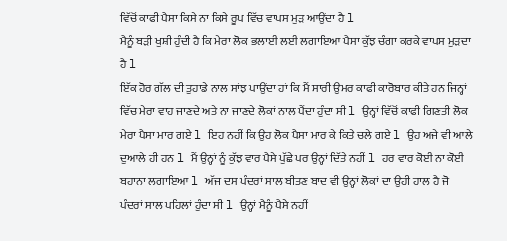ਵਿੱਚੋਂ ਕਾਫੀ ਪੈਸਾ ਕਿਸੇ ਨਾ ਕਿਸੇ ਰੂਪ ਵਿੱਚ ਵਾਪਸ ਮੁੜ ਆਉਂਦਾ ਹੈ l
ਮੈਨੂੰ ਬੜੀ ਖੁਸ਼ੀ ਹੁੰਦੀ ਹੈ ਕਿ ਮੇਰਾ ਲੋਕ ਭਲਾਈ ਲਈ ਲਗਾਇਆ ਪੈਸਾ ਕੁੱਝ ਚੰਗਾ ਕਰਕੇ ਵਾਪਸ ਮੁੜਦਾ ਹੈ l
ਇੱਕ ਹੋਰ ਗੱਲ ਦੀ ਤੁਹਾਡੇ ਨਾਲ ਸਾਂਝ ਪਾਉਂਦਾ ਹਾਂ ਕਿ ਮੈਂ ਸਾਰੀ ਉਮਰ ਕਾਫੀ ਕਾਰੋਬਾਰ ਕੀਤੇ ਹਨ ਜਿਨ੍ਹਾਂ ਵਿੱਚ ਮੇਰਾ ਵਾਹ ਜਾਣਦੇ ਅਤੇ ਨਾ ਜਾਣਦੇ ਲੋਕਾਂ ਨਾਲ ਪੈਂਦਾ ਹੁੰਦਾ ਸੀ l ਉਨ੍ਹਾਂ ਵਿੱਚੋਂ ਕਾਫੀ ਗਿਣਤੀ ਲੋਕ ਮੇਰਾ ਪੈਸਾ ਮਾਰ ਗਏ l ਇਹ ਨਹੀਂ ਕਿ ਉਹ ਲੋਕ ਪੈਸਾ ਮਾਰ ਕੇ ਕਿਤੇ ਚਲੇ ਗਏ l ਉਹ ਅਜੇ ਵੀ ਆਲੇ ਦੁਆਲੇ ਹੀ ਹਨ l ਮੈਂ ਉਨ੍ਹਾਂ ਨੂੰ ਕੁੱਝ ਵਾਰ ਪੈਸੇ ਪੁੱਛੇ ਪਰ ਉਨ੍ਹਾਂ ਦਿੱਤੇ ਨਹੀਂ l ਹਰ ਵਾਰ ਕੋਈ ਨਾ ਕੋਈ ਬਹਾਨਾ ਲਗਾਇਆ l ਅੱਜ ਦਸ ਪੰਦਰਾਂ ਸਾਲ ਬੀਤਣ ਬਾਦ ਵੀ ਉਨ੍ਹਾਂ ਲੋਕਾਂ ਦਾ ਉਹੀ ਹਾਲ ਹੈ ਜੋ ਪੰਦਰਾਂ ਸਾਲ ਪਹਿਲਾਂ ਹੁੰਦਾ ਸੀ l ਉਨ੍ਹਾਂ ਮੈਨੂੰ ਪੈਸੇ ਨਹੀਂ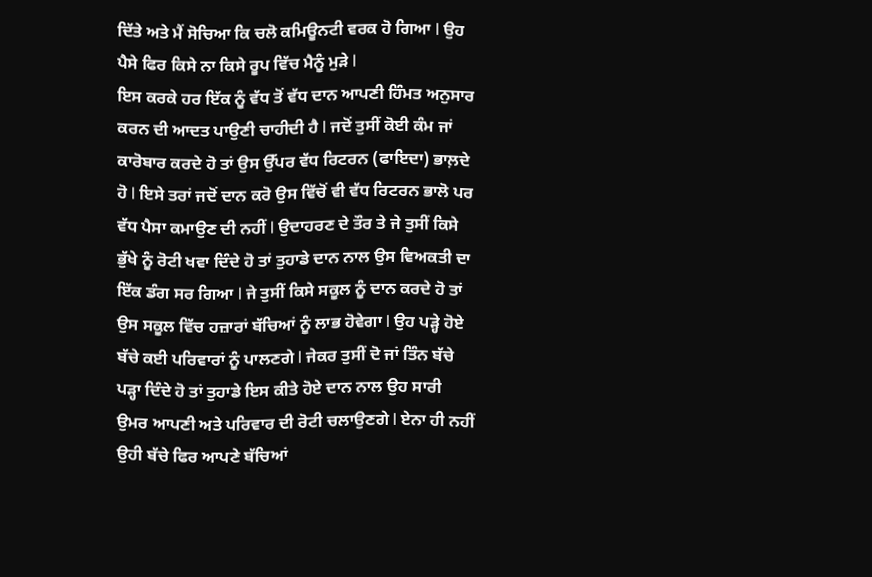ਦਿੱਤੇ ਅਤੇ ਮੈਂ ਸੋਚਿਆ ਕਿ ਚਲੋ ਕਮਿਊਨਟੀ ਵਰਕ ਹੋ ਗਿਆ l ਉਹ ਪੈਸੇ ਫਿਰ ਕਿਸੇ ਨਾ ਕਿਸੇ ਰੂਪ ਵਿੱਚ ਮੈਨੂੰ ਮੁੜੇ l
ਇਸ ਕਰਕੇ ਹਰ ਇੱਕ ਨੂੰ ਵੱਧ ਤੋਂ ਵੱਧ ਦਾਨ ਆਪਣੀ ਹਿੰਮਤ ਅਨੁਸਾਰ ਕਰਨ ਦੀ ਆਦਤ ਪਾਉਣੀ ਚਾਹੀਦੀ ਹੈ l ਜਦੋਂ ਤੁਸੀਂ ਕੋਈ ਕੰਮ ਜਾਂ ਕਾਰੋਬਾਰ ਕਰਦੇ ਹੋ ਤਾਂ ਉਸ ਉੱਪਰ ਵੱਧ ਰਿਟਰਨ (ਫਾਇਦਾ) ਭਾਲ਼ਦੇ ਹੋ l ਇਸੇ ਤਰਾਂ ਜਦੋਂ ਦਾਨ ਕਰੋ ਉਸ ਵਿੱਚੋਂ ਵੀ ਵੱਧ ਰਿਟਰਨ ਭਾਲੋ ਪਰ ਵੱਧ ਪੈਸਾ ਕਮਾਉਣ ਦੀ ਨਹੀਂ l ਉਦਾਹਰਣ ਦੇ ਤੌਰ ਤੇ ਜੇ ਤੁਸੀਂ ਕਿਸੇ ਭੁੱਖੇ ਨੂੰ ਰੋਟੀ ਖਵਾ ਦਿੰਦੇ ਹੋ ਤਾਂ ਤੁਹਾਡੇ ਦਾਨ ਨਾਲ ਉਸ ਵਿਅਕਤੀ ਦਾ ਇੱਕ ਡੰਗ ਸਰ ਗਿਆ l ਜੇ ਤੁਸੀਂ ਕਿਸੇ ਸਕੂਲ ਨੂੰ ਦਾਨ ਕਰਦੇ ਹੋ ਤਾਂ ਉਸ ਸਕੂਲ ਵਿੱਚ ਹਜ਼ਾਰਾਂ ਬੱਚਿਆਂ ਨੂੰ ਲਾਭ ਹੋਵੇਗਾ l ਉਹ ਪੜ੍ਹੇ ਹੋਏ ਬੱਚੇ ਕਈ ਪਰਿਵਾਰਾਂ ਨੂੰ ਪਾਲਣਗੇ l ਜੇਕਰ ਤੁਸੀਂ ਦੋ ਜਾਂ ਤਿੰਨ ਬੱਚੇ ਪੜ੍ਹਾ ਦਿੰਦੇ ਹੋ ਤਾਂ ਤੁਹਾਡੇ ਇਸ ਕੀਤੇ ਹੋਏ ਦਾਨ ਨਾਲ ਉਹ ਸਾਰੀ ਉਮਰ ਆਪਣੀ ਅਤੇ ਪਰਿਵਾਰ ਦੀ ਰੋਟੀ ਚਲਾਉਣਗੇ l ਏਨਾ ਹੀ ਨਹੀਂ ਉਹੀ ਬੱਚੇ ਫਿਰ ਆਪਣੇ ਬੱਚਿਆਂ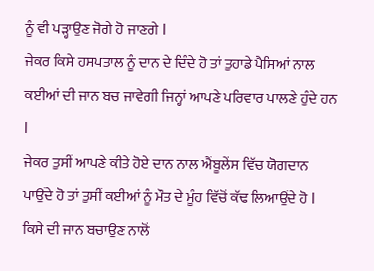ਨੂੰ ਵੀ ਪੜ੍ਹਾਉਣ ਜੋਗੇ ਹੋ ਜਾਣਗੇ l
ਜੇਕਰ ਕਿਸੇ ਹਸਪਤਾਲ ਨੂੰ ਦਾਨ ਦੇ ਦਿੰਦੇ ਹੋ ਤਾਂ ਤੁਹਾਡੇ ਪੈਸਿਆਂ ਨਾਲ ਕਈਆਂ ਦੀ ਜਾਨ ਬਚ ਜਾਵੇਗੀ ਜਿਨ੍ਹਾਂ ਆਪਣੇ ਪਰਿਵਾਰ ਪਾਲਣੇ ਹੁੰਦੇ ਹਨ l
ਜੇਕਰ ਤੁਸੀਂ ਆਪਣੇ ਕੀਤੇ ਹੋਏ ਦਾਨ ਨਾਲ ਐਂਬੂਲੇਂਸ ਵਿੱਚ ਯੋਗਦਾਨ ਪਾਉਂਦੇ ਹੋ ਤਾਂ ਤੁਸੀਂ ਕਈਆਂ ਨੂੰ ਮੌਤ ਦੇ ਮੂੰਹ ਵਿੱਚੋਂ ਕੱਢ ਲਿਆਉਂਦੇ ਹੋ l ਕਿਸੇ ਦੀ ਜਾਨ ਬਚਾਉਣ ਨਾਲੋਂ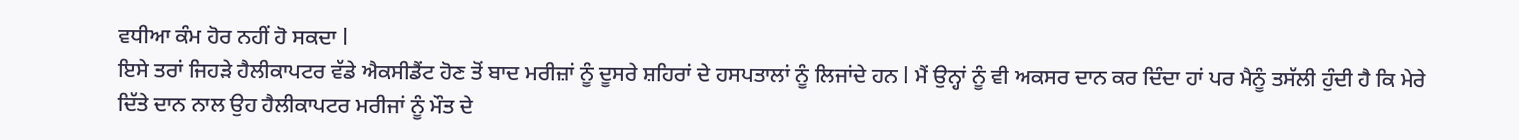ਵਧੀਆ ਕੰਮ ਹੋਰ ਨਹੀਂ ਹੋ ਸਕਦਾ l
ਇਸੇ ਤਰਾਂ ਜਿਹੜੇ ਹੈਲੀਕਾਪਟਰ ਵੱਡੇ ਐਕਸੀਡੈਂਟ ਹੋਣ ਤੋਂ ਬਾਦ ਮਰੀਜ਼ਾਂ ਨੂੰ ਦੂਸਰੇ ਸ਼ਹਿਰਾਂ ਦੇ ਹਸਪਤਾਲਾਂ ਨੂੰ ਲਿਜਾਂਦੇ ਹਨ l ਮੈਂ ਉਨ੍ਹਾਂ ਨੂੰ ਵੀ ਅਕਸਰ ਦਾਨ ਕਰ ਦਿੰਦਾ ਹਾਂ ਪਰ ਮੈਨੂੰ ਤਸੱਲੀ ਹੁੰਦੀ ਹੈ ਕਿ ਮੇਰੇ ਦਿੱਤੇ ਦਾਨ ਨਾਲ ਉਹ ਹੈਲੀਕਾਪਟਰ ਮਰੀਜਾਂ ਨੂੰ ਮੌਤ ਦੇ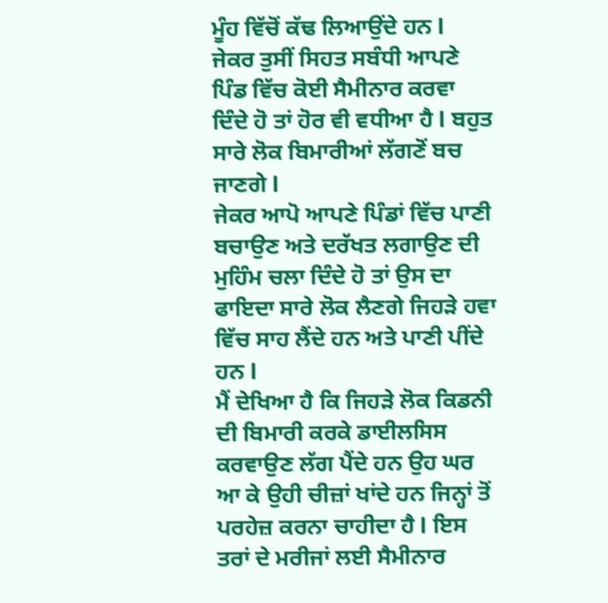ਮੂੰਹ ਵਿੱਚੋਂ ਕੱਢ ਲਿਆਉਂਦੇ ਹਨ l
ਜੇਕਰ ਤੁਸੀਂ ਸਿਹਤ ਸਬੰਧੀ ਆਪਣੇ ਪਿੰਡ ਵਿੱਚ ਕੋਈ ਸੈਮੀਨਾਰ ਕਰਵਾ ਦਿੰਦੇ ਹੋ ਤਾਂ ਹੋਰ ਵੀ ਵਧੀਆ ਹੈ l ਬਹੁਤ ਸਾਰੇ ਲੋਕ ਬਿਮਾਰੀਆਂ ਲੱਗਣੋਂ ਬਚ ਜਾਣਗੇ l
ਜੇਕਰ ਆਪੋ ਆਪਣੇ ਪਿੰਡਾਂ ਵਿੱਚ ਪਾਣੀ ਬਚਾਉਣ ਅਤੇ ਦਰੱਖਤ ਲਗਾਉਣ ਦੀ ਮੁਹਿੰਮ ਚਲਾ ਦਿੰਦੇ ਹੋ ਤਾਂ ਉਸ ਦਾ ਫਾਇਦਾ ਸਾਰੇ ਲੋਕ ਲੈਣਗੇ ਜਿਹੜੇ ਹਵਾ ਵਿੱਚ ਸਾਹ ਲੈਂਦੇ ਹਨ ਅਤੇ ਪਾਣੀ ਪੀਂਦੇ ਹਨ l
ਮੈਂ ਦੇਖਿਆ ਹੈ ਕਿ ਜਿਹੜੇ ਲੋਕ ਕਿਡਨੀ ਦੀ ਬਿਮਾਰੀ ਕਰਕੇ ਡਾਈਲਸਿਸ ਕਰਵਾਉਣ ਲੱਗ ਪੈਂਦੇ ਹਨ ਉਹ ਘਰ ਆ ਕੇ ਉਹੀ ਚੀਜ਼ਾਂ ਖਾਂਦੇ ਹਨ ਜਿਨ੍ਹਾਂ ਤੋਂ ਪਰਹੇਜ਼ ਕਰਨਾ ਚਾਹੀਦਾ ਹੈ l ਇਸ ਤਰਾਂ ਦੇ ਮਰੀਜਾਂ ਲਈ ਸੈਮੀਨਾਰ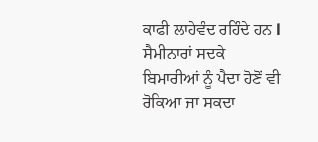ਕਾਫੀ ਲਾਹੇਵੰਦ ਰਹਿੰਦੇ ਹਨ l ਸੈਮੀਨਾਰਾਂ ਸਦਕੇ ਬਿਮਾਰੀਆਂ ਨੂੰ ਪੈਦਾ ਹੋਣੋਂ ਵੀ ਰੋਕਿਆ ਜਾ ਸਕਦਾ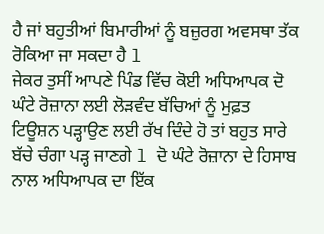ਹੈ ਜਾਂ ਬਹੁਤੀਆਂ ਬਿਮਾਰੀਆਂ ਨੂੰ ਬਜ਼ੁਰਗ ਅਵਸਥਾ ਤੱਕ ਰੋਕਿਆ ਜਾ ਸਕਦਾ ਹੈ l
ਜੇਕਰ ਤੁਸੀਂ ਆਪਣੇ ਪਿੰਡ ਵਿੱਚ ਕੋਈ ਅਧਿਆਪਕ ਦੋ ਘੰਟੇ ਰੋਜ਼ਾਨਾ ਲਈ ਲੋੜਵੰਦ ਬੱਚਿਆਂ ਨੂੰ ਮੁਫ਼ਤ ਟਿਊਸ਼ਨ ਪੜ੍ਹਾਉਣ ਲਈ ਰੱਖ ਦਿੰਦੇ ਹੋ ਤਾਂ ਬਹੁਤ ਸਾਰੇ ਬੱਚੇ ਚੰਗਾ ਪੜ੍ਹ ਜਾਣਗੇ l ਦੋ ਘੰਟੇ ਰੋਜ਼ਾਨਾ ਦੇ ਹਿਸਾਬ ਨਾਲ ਅਧਿਆਪਕ ਦਾ ਇੱਕ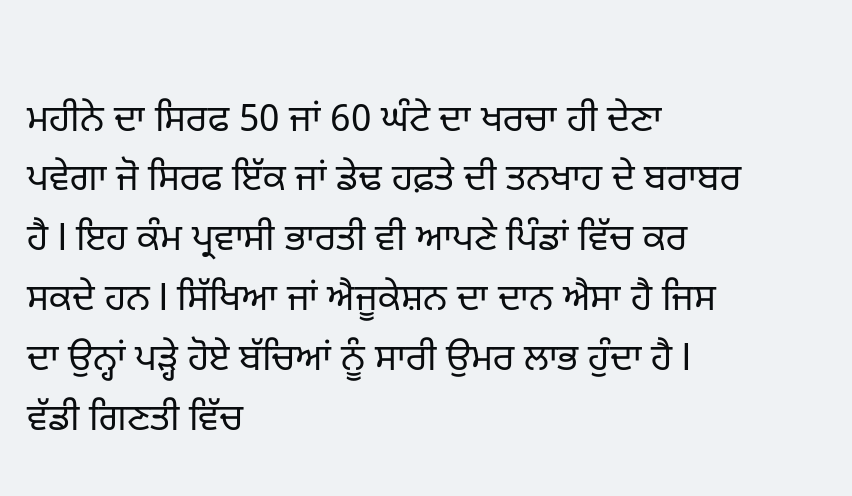ਮਹੀਨੇ ਦਾ ਸਿਰਫ 50 ਜਾਂ 60 ਘੰਟੇ ਦਾ ਖਰਚਾ ਹੀ ਦੇਣਾ ਪਵੇਗਾ ਜੋ ਸਿਰਫ ਇੱਕ ਜਾਂ ਡੇਢ ਹਫ਼ਤੇ ਦੀ ਤਨਖਾਹ ਦੇ ਬਰਾਬਰ ਹੈ l ਇਹ ਕੰਮ ਪ੍ਰਵਾਸੀ ਭਾਰਤੀ ਵੀ ਆਪਣੇ ਪਿੰਡਾਂ ਵਿੱਚ ਕਰ ਸਕਦੇ ਹਨ l ਸਿੱਖਿਆ ਜਾਂ ਐਜੂਕੇਸ਼ਨ ਦਾ ਦਾਨ ਐਸਾ ਹੈ ਜਿਸ ਦਾ ਉਨ੍ਹਾਂ ਪੜ੍ਹੇ ਹੋਏ ਬੱਚਿਆਂ ਨੂੰ ਸਾਰੀ ਉਮਰ ਲਾਭ ਹੁੰਦਾ ਹੈ l
ਵੱਡੀ ਗਿਣਤੀ ਵਿੱਚ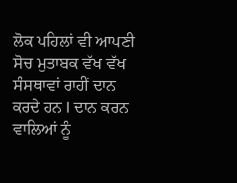ਲੋਕ ਪਹਿਲਾਂ ਵੀ ਆਪਣੀ ਸੋਚ ਮੁਤਾਬਕ ਵੱਖ ਵੱਖ ਸੰਸਥਾਵਾਂ ਰਾਹੀਂ ਦਾਨ ਕਰਦੇ ਹਨ l ਦਾਨ ਕਰਨ ਵਾਲਿਆਂ ਨੂੰ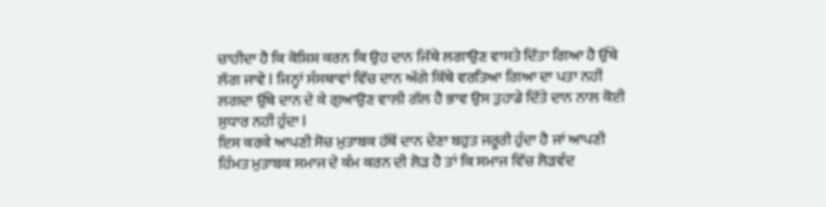ਚਾਹੀਦਾ ਹੈ ਕਿ ਕੋਸ਼ਿਸ਼ ਕਰਨ ਕਿ ਉਹ ਦਾਨ ਜਿੱਥੇ ਲਗਾਉਣ ਵਾਸਤੇ ਦਿੱਤਾ ਗਿਆ ਹੈ ਉੱਥੇ ਲੱਗ ਜਾਵੇ l ਜਿਨ੍ਹਾਂ ਸੰਸਥਾਵਾਂ ਵਿੱਚ ਦਾਨ ਅੱਗੇ ਕਿੱਥੇ ਵਰਤਿਆ ਗਿਆ ਦਾ ਪਤਾ ਨਹੀਂ ਲਗਦਾ ਉੱਥੇ ਦਾਨ ਦੇ ਕੇ ਗੁਆਉਣ ਵਾਲੀ ਗੱਲ ਹੈ ਭਾਵ ਉਸ ਤੁਹਾਡੇ ਦਿੱਤੇ ਦਾਨ ਨਾਲ ਕੋਈ ਸੁਧਾਰ ਨਹੀਂ ਹੁੰਦਾ l
ਇਸ ਕਰਕੇ ਆਪਣੀ ਸੋਚ ਮੁਤਾਬਕ ਹੱਥੋਂ ਦਾਨ ਦੇਣਾ ਬਹੁਤ ਜਰੂਰੀ ਹੁੰਦਾ ਹੈ ਜਾਂ ਆਪਣੀ ਹਿੰਮਤ ਮੁਤਾਬਕ ਸਮਾਜ ਦੇ ਕੰਮ ਕਰਨ ਦੀ ਲੋੜ ਹੈ ਤਾਂ ਕਿ ਸਮਾਜ ਵਿੱਚ ਲੋੜਵੰਦ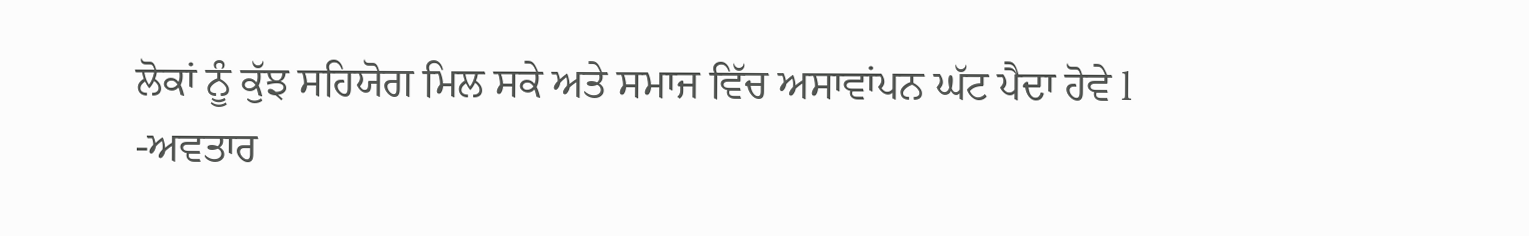ਲੋਕਾਂ ਨੂੰ ਕੁੱਝ ਸਹਿਯੋਗ ਮਿਲ ਸਕੇ ਅਤੇ ਸਮਾਜ ਵਿੱਚ ਅਸਾਵਾਂਪਨ ਘੱਟ ਪੈਦਾ ਹੋਵੇ l
-ਅਵਤਾਰ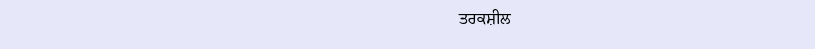ਤਰਕਸ਼ੀਲ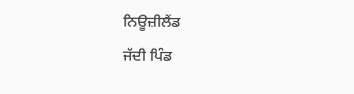ਨਿਊਜ਼ੀਲੈਂਡ
ਜੱਦੀ ਪਿੰਡ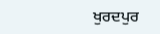ਖੁਰਦਪੁਰ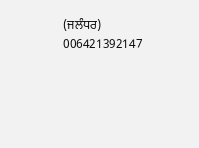(ਜਲੰਧਰ)
006421392147